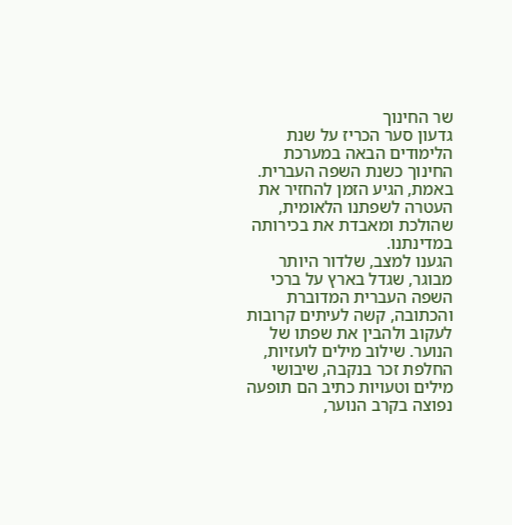שר החינוך
גדעון סער הכריז על שנת הלימודים הבאה במערכת החינוך כשנת השפה העברית. באמת, הגיע הזמן להחזיר את העטרה לשפתנו הלאומית, שהולכת ומאבדת את בכירותה במדינתנו.
הגענו למצב, שלדור היותר מבוגר, שגדל בארץ על ברכי השפה העברית המדוברת והכתובה, קשה לעיתים קרובות לעקוב ולהבין את שפתו של הנוער. שילוב מילים לועזיות, החלפת זכר בנקבה, שיבושי מילים וטעויות כתיב הם תופעה נפוצה בקרב הנוער,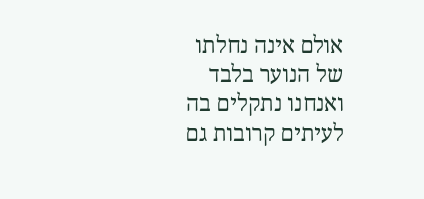אולם אינה נחלתו של הנוער בלבד ואנחנו נתקלים בה לעיתים קרובות גם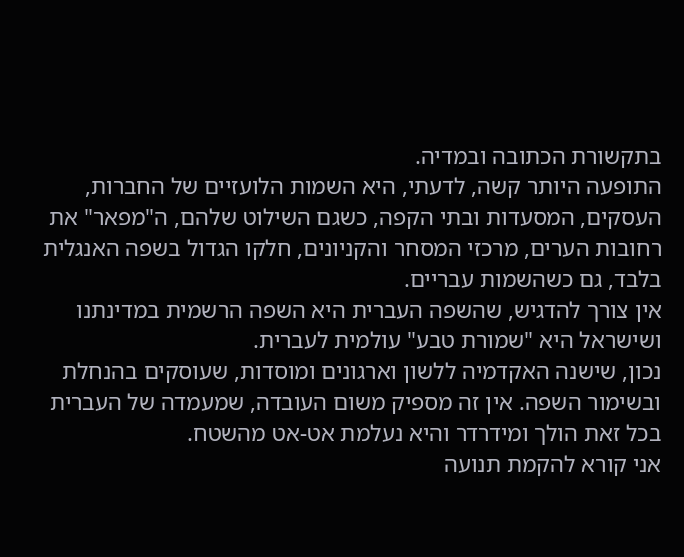בתקשורת הכתובה ובמדיה.
התופעה היותר קשה, לדעתי, היא השמות הלועזיים של החברות, העסקים, המסעדות ובתי הקפה, כשגם השילוט שלהם, ה"מפאר" את רחובות הערים, מרכזי המסחר והקניונים, חלקו הגדול בשפה האנגלית בלבד, גם כשהשמות עבריים.
אין צורך להדגיש, שהשפה העברית היא השפה הרשמית במדינתנו ושישראל היא "שמורת טבע" עולמית לעברית.
נכון, שישנה האקדמיה ללשון וארגונים ומוסדות, שעוסקים בהנחלת ובשימור השפה. אין זה מספיק משום העובדה, שמעמדה של העברית בכל זאת הולך ומידרדר והיא נעלמת אט-אט מהשטח.
אני קורא להקמת תנועה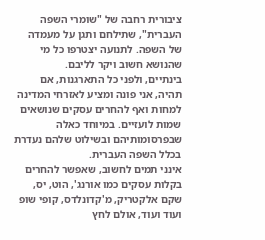ציבורית רחבה של "שומרי השפה העברית", שתילחם ותגן על מעמדה של השפה. לתנועה יצטרפו כל מי שהנושא חשוב ויקר לליבם.
בינתיים, ולפני כל התארגנות, אם תהיה, אני פונה ומציע לאזרחי המדינה למחות ואף להחרים עסקים שנושאים שמות לועזיים. במיוחד כאלה שבפרסומותיהם ובשילוט שלהם נעדרת בכלל השפה העברית.
אינני תמים לחשוב, שאפשר להחרים בקלות עסקים כמו אורנג', הוט, יס, שקם אלקטריק, מ'קדונלדס, קופי שופ ועוד ועוד, אולם לחץ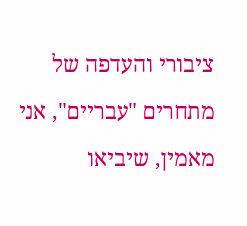ציבורי והעדפה של מתחרים "עבריים", אני מאמין, שיביאו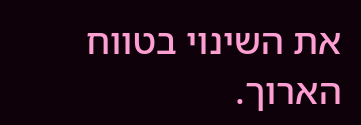את השינוי בטווח הארוך.